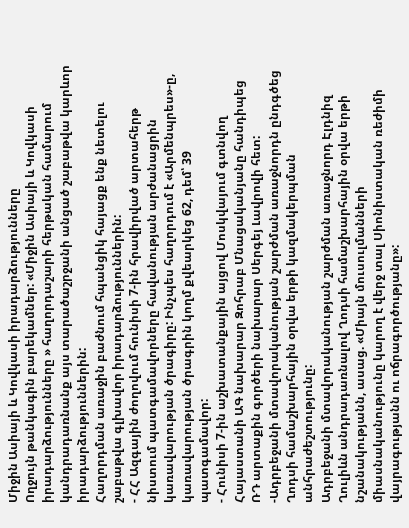Միջին Ասիայի և Կովկասի իրադարձությունները
Ողջույն թանկագին բարեկամներ: «Միջին Ասիայի և Կովկասի իրադարձությունները » հաղորդաշարի հերթական համարում կանդրադառնանք այս տարածաշրջանի անցած շաբաթվա կարևոր իրադարձություններին:
Հաղորդման առաջին բաժնում հպանցիկ հայացք ենք նետելու շաբաթվա գլխավոր իրադարձություններին:
- ՀՀ Ազգային ժողովում հունիսի 7-ին հրավիրված արտահերթ նիստում պատգամավորները հավանության արժանացրին կառավարության ծրագիրը: Ինչպես հաղորդում է «Արմենպրես»-ը, կառավարության ծրագրին կողմ քվեարկեց 62, դեմ՝ 39 պատգամավոր:
- Հունիսի 7-ին աշխատանքային այցով Մոսկվայում գտնվող Հայաստանի ԱԳ նախարար Զոհրաբ Մնացականյանը հանդիպեց ՌԴ արտաքին գործերի նախարար Սերգեյ Լավրովի հետ:
-Ադրբեջանի մտավորականության շարժման առաջնորդն ընդգծեց Ղոդսի համաշխարհային օրվա երթի կազմակերպման անհրաժեշտությունը:
Ադրբեջանի մտավորականության շարժման առաջնորդ Էլդնիզ Ղուլիևն անդրադառնալով Ղոդսի համաշխարհային օրվա երթի նշանակությանն, ասաց. «Միայն մուսուլմանների միասնականությունը կարող է վերջ տալ Սիոնիստական ռեժիմի վայրագությանն ու ոճրագործությանը»: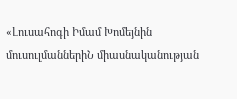«Լուսահոգի Իմամ Խոմեյնին մուսուլմաններիՆ միասնականության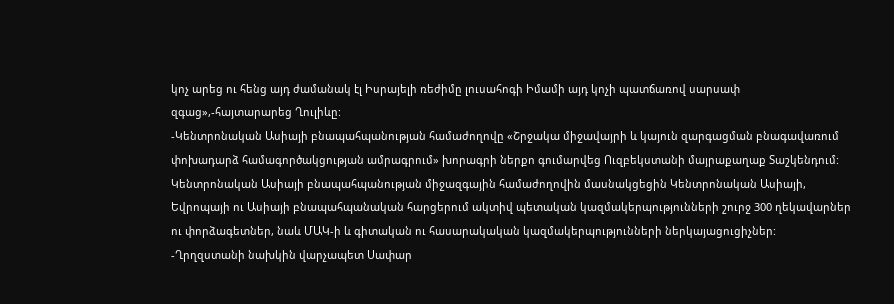կոչ արեց ու հենց այդ ժամանակ էլ Իսրայելի ռեժիմը լուսահոգի Իմամի այդ կոչի պատճառով սարսափ զգաց»,-հայտարարեց Ղուլիևը:
-Կենտրոնական Ասիայի բնապահպանության համաժողովը «Շրջակա միջավայրի և կայուն զարգացման բնագավառում փոխադարձ համագործակցության ամրագրում» խորագրի ներքո գումարվեց Ուզբեկստանի մայրաքաղաք Տաշկենդում: Կենտրոնական Ասիայի բնապահպանության միջազգային համաժողովին մասնակցեցին Կենտրոնական Ասիայի, Եվրոպայի ու Ասիայի բնապահպանական հարցերում ակտիվ պետական կազմակերպությունների շուրջ 300 ղեկավարներ ու փորձագետներ, նաև ՄԱԿ-ի և գիտական ու հասարակական կազմակերպությունների ներկայացուցիչներ:
-Ղրղզստանի նախկին վարչապետ Սափար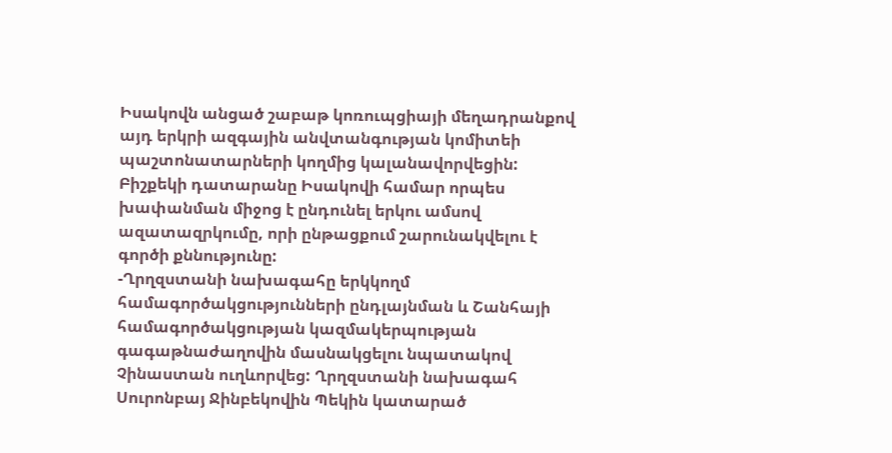Իսակովն անցած շաբաթ կոռուպցիայի մեղադրանքով այդ երկրի ազգային անվտանգության կոմիտեի պաշտոնատարների կողմից կալանավորվեցին: Բիշքեկի դատարանը Իսակովի համար որպես խափանման միջոց է ընդունել երկու ամսով ազատազրկումը, որի ընթացքում շարունակվելու է գործի քննությունը:
-Ղրղզստանի նախագահը երկկողմ համագործակցությունների ընդլայնման և Շանհայի համագործակցության կազմակերպության գագաթնաժաղովին մասնակցելու նպատակով Չինաստան ուղևորվեց: Ղրղզստանի նախագահ Սուրոնբայ Ջինբեկովին Պեկին կատարած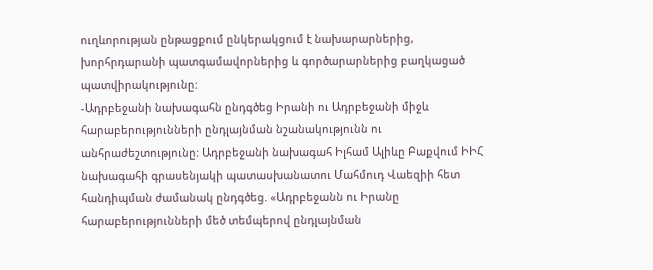ուղևորության ընթացքում ընկերակցում է նախարարներից, խորհրդարանի պատգամավորներից և գործարարներից բաղկացած պատվիրակությունը:
-Ադրբեջանի նախագահն ընդգծեց Իրանի ու Ադրբեջանի միջև հարաբերությունների ընդլայնման նշանակությունն ու անհրաժեշտությունը: Ադրբեջանի նախագահ Իլհամ Ալիևը Բաքվում ԻԻՀ նախագահի գրասենյակի պատասխանատու Մահմուդ Վաեզիի հետ հանդիպման ժամանակ ընդգծեց. «Ադրբեջանն ու Իրանը հարաբերությունների մեծ տեմպերով ընդլայնման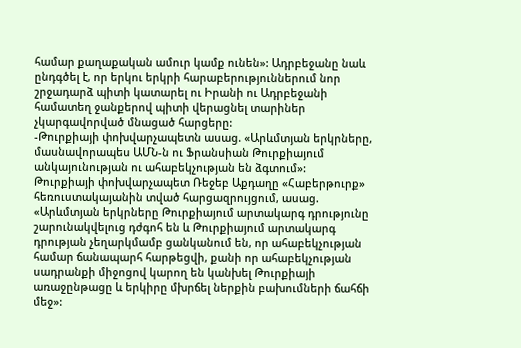համար քաղաքական ամուր կամք ունեն»: Ադրբեջանը նաև ընդգծել է, որ երկու երկրի հարաբերություններում նոր շրջադարձ պիտի կատարել ու Իրանի ու Ադրբեջանի համատեղ ջանքերով պիտի վերացնել տարիներ չկարգավորված մնացած հարցերը:
-Թուրքիայի փոխվարչապետն ասաց. «Արևմտյան երկրները, մասնավորապես ԱՄՆ-ն ու Ֆրանսիան Թուրքիայում անկայունության ու ահաբեկչության են ձգտում»:
Թուրքիայի փոխվարչապետ Ռեջեբ Աքդաղը «Հաբերթուրք» հեռուստակայանին տված հարցազրույցում, ասաց. «Արևմտյան երկրները Թուրքիայում արտակարգ դրությունը շարունակվելուց դժգոհ են և Թուրքիայում արտակարգ դրության չեղարկմամբ ցանկանում են, որ ահաբեկչության համար ճանապարհ հարթեցվի, քանի որ ահաբեկչության սադրանքի միջոցով կարող են կանխել Թուրքիայի առաջընթացը և երկիրը մխրճել ներքին բախումների ճահճի մեջ»: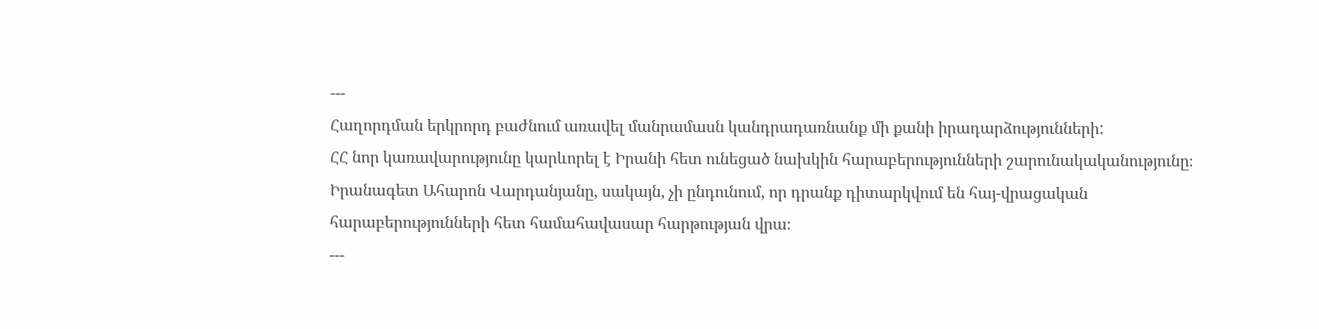---
Հաղորդման երկրորդ բաժնում առավել մանրամասն կանդրադառնանք մի քանի իրադարձությունների:
ՀՀ նոր կառավարությունը կարևորել է Իրանի հետ ունեցած նախկին հարաբերությունների շարունակականությունը։ Իրանագետ Ահարոն Վարդանյանը, սակայն, չի ընդունում, որ դրանք դիտարկվում են հայ-վրացական հարաբերությունների հետ համահավասար հարթության վրա։
---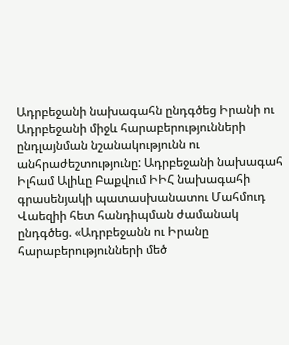Ադրբեջանի նախագահն ընդգծեց Իրանի ու Ադրբեջանի միջև հարաբերությունների ընդլայնման նշանակությունն ու անհրաժեշտությունը: Ադրբեջանի նախագահ Իլհամ Ալիևը Բաքվում ԻԻՀ նախագահի գրասենյակի պատասխանատու Մահմուդ Վաեզիի հետ հանդիպման ժամանակ ընդգծեց. «Ադրբեջանն ու Իրանը հարաբերությունների մեծ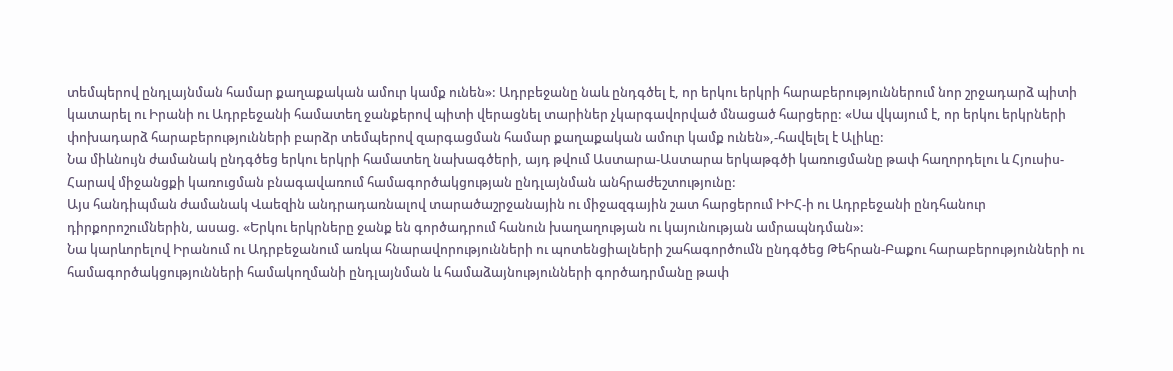տեմպերով ընդլայնման համար քաղաքական ամուր կամք ունեն»: Ադրբեջանը նաև ընդգծել է, որ երկու երկրի հարաբերություններում նոր շրջադարձ պիտի կատարել ու Իրանի ու Ադրբեջանի համատեղ ջանքերով պիտի վերացնել տարիներ չկարգավորված մնացած հարցերը: «Սա վկայում է, որ երկու երկրների փոխադարձ հարաբերությունների բարձր տեմպերով զարգացման համար քաղաքական ամուր կամք ունեն»,-հավելել է Ալիևը:
Նա միևնույն ժամանակ ընդգծեց երկու երկրի համատեղ նախագծերի, այդ թվում Աստարա-Աստարա երկաթգծի կառուցմանը թափ հաղորդելու և Հյուսիս-Հարավ միջանցքի կառուցման բնագավառում համագործակցության ընդլայնման անհրաժեշտությունը:
Այս հանդիպման ժամանակ Վաեզին անդրադառնալով տարածաշրջանային ու միջազգային շատ հարցերում ԻԻՀ-ի ու Ադրբեջանի ընդհանուր դիրքորոշումներին, ասաց. «Երկու երկրները ջանք են գործադրում հանուն խաղաղության ու կայունության ամրապնդման»:
Նա կարևորելով Իրանում ու Ադրբեջանում առկա հնարավորությունների ու պոտենցիալների շահագործումն ընդգծեց Թեհրան-Բաքու հարաբերությունների ու համագործակցությունների համակողմանի ընդլայնման և համաձայնությունների գործադրմանը թափ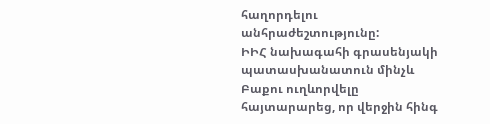հաղորդելու անհրաժեշտությունը:
ԻԻՀ նախագահի գրասենյակի պատասխանատուն մինչև Բաքու ուղևորվելը հայտարարեց, որ վերջին հինգ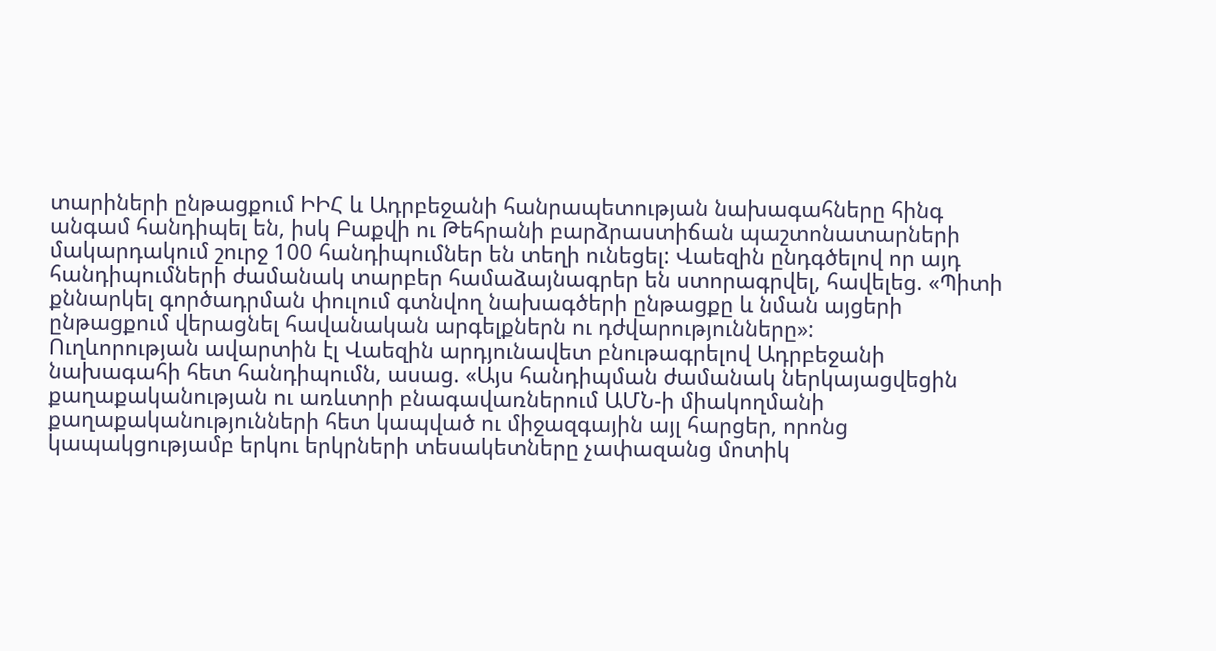տարիների ընթացքում ԻԻՀ և Ադրբեջանի հանրապետության նախագահները հինգ անգամ հանդիպել են, իսկ Բաքվի ու Թեհրանի բարձրաստիճան պաշտոնատարների մակարդակում շուրջ 100 հանդիպումներ են տեղի ունեցել: Վաեզին ընդգծելով որ այդ հանդիպումների ժամանակ տարբեր համաձայնագրեր են ստորագրվել, հավելեց. «Պիտի քննարկել գործադրման փուլում գտնվող նախագծերի ընթացքը և նման այցերի ընթացքում վերացնել հավանական արգելքներն ու դժվարությունները»:
Ուղևորության ավարտին էլ Վաեզին արդյունավետ բնութագրելով Ադրբեջանի նախագահի հետ հանդիպումն, ասաց. «Այս հանդիպման ժամանակ ներկայացվեցին քաղաքականության ու առևտրի բնագավառներում ԱՄՆ-ի միակողմանի քաղաքականությունների հետ կապված ու միջազգային այլ հարցեր, որոնց կապակցությամբ երկու երկրների տեսակետները չափազանց մոտիկ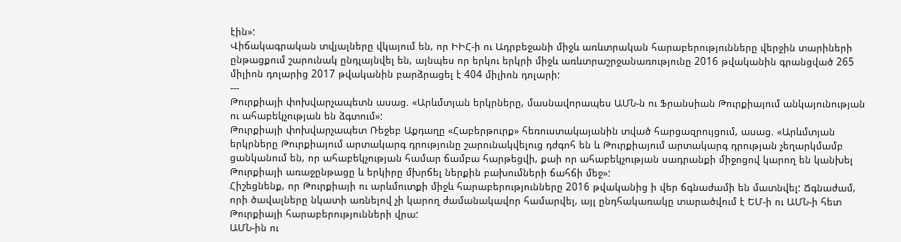էին»:
Վիճակագրական տվյալները վկայում են, որ ԻԻՀ-ի ու Ադրբեջանի միջև առևտրական հարաբերությունները վերջին տարիների ընթացքում շարունակ ընդլայնվել են, այնպես որ երկու երկրի միջև առևտրաշրջանառությունը 2016 թվականին գրանցված 265 միլիոն դոլարից 2017 թվականին բարձրացել է 404 միլիոն դոլարի:
---
Թուրքիայի փոխվարչապետն ասաց. «Արևմտյան երկրները, մասնավորապես ԱՄՆ-ն ու Ֆրանսիան Թուրքիայում անկայունության ու ահաբեկչության են ձգտում»:
Թուրքիայի փոխվարչապետ Ռեջեբ Աքդաղը «Հաբերթուրք» հեռուստակայանին տված հարցազրույցում, ասաց. «Արևմտյան երկրները Թուրքիայում արտակարգ դրությունը շարունակվելուց դժգոհ են և Թուրքիայում արտակարգ դրության չեղարկմամբ ցանկանում են, որ ահաբեկչության համար ճամբա հարթեցվի, քաի որ ահաբեկչության սադրանքի միջոցով կարող են կանխել Թուրքիայի առաջընթացը և երկիրը մխրճել ներքին բախումների ճահճի մեջ»:
Հիշեցնենք, որ Թուրքիայի ու արևմուտքի միջև հարաբերությունները 2016 թվականից ի վեր ճգնաժամի են մատնվել: Ճգնաժամ, որի ծավալները նկատի առնելով չի կարող ժամանակավոր համարվել, այլ ընդհակառակը տարածվում է ԵՄ-ի ու ԱՄՆ-ի հետ Թուրքիայի հարաբերությունների վրա:
ԱՄՆ-ին ու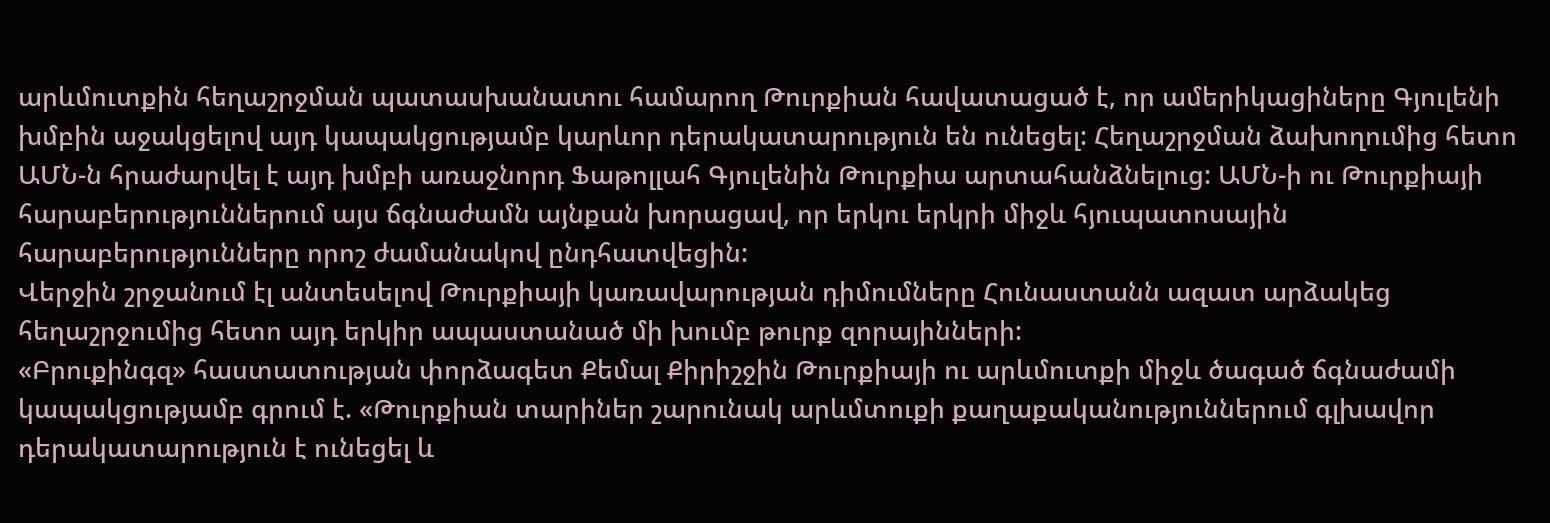արևմուտքին հեղաշրջման պատասխանատու համարող Թուրքիան հավատացած է, որ ամերիկացիները Գյուլենի խմբին աջակցելով այդ կապակցությամբ կարևոր դերակատարություն են ունեցել: Հեղաշրջման ձախողումից հետո ԱՄՆ-ն հրաժարվել է այդ խմբի առաջնորդ Ֆաթոլլահ Գյուլենին Թուրքիա արտահանձնելուց: ԱՄՆ-ի ու Թուրքիայի հարաբերություններում այս ճգնաժամն այնքան խորացավ, որ երկու երկրի միջև հյուպատոսային հարաբերությունները որոշ ժամանակով ընդհատվեցին:
Վերջին շրջանում էլ անտեսելով Թուրքիայի կառավարության դիմումները Հունաստանն ազատ արձակեց հեղաշրջումից հետո այդ երկիր ապաստանած մի խումբ թուրք զորայինների:
«Բրուքինգզ» հաստատության փորձագետ Քեմալ Քիրիշջին Թուրքիայի ու արևմուտքի միջև ծագած ճգնաժամի կապակցությամբ գրում է. «Թուրքիան տարիներ շարունակ արևմտուքի քաղաքականություններում գլխավոր դերակատարություն է ունեցել և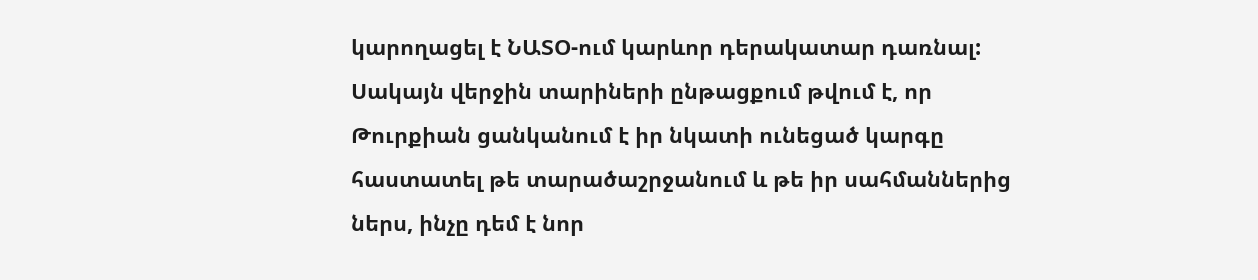կարողացել է ՆԱՏՕ-ում կարևոր դերակատար դառնալ: Սակայն վերջին տարիների ընթացքում թվում է, որ Թուրքիան ցանկանում է իր նկատի ունեցած կարգը հաստատել թե տարածաշրջանում և թե իր սահմաններից ներս, ինչը դեմ է նոր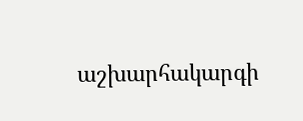աշխարհակարգի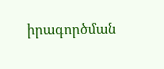իրագործման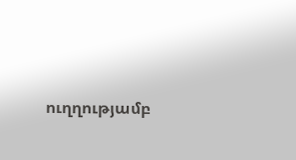ուղղությամբ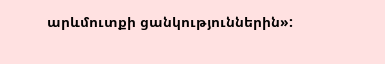արևմուտքի ցանկություններին»: